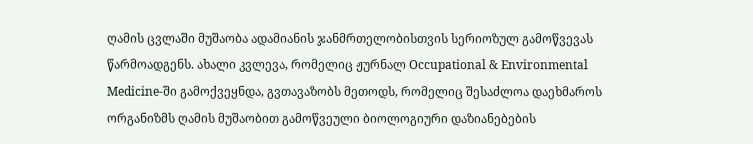ღამის ცვლაში მუშაობა ადამიანის ჯანმრთელობისთვის სერიოზულ გამოწვევას წარმოადგენს. ახალი კვლევა, რომელიც ჟურნალ Occupational & Environmental Medicine-ში გამოქვეყნდა, გვთავაზობს მეთოდს, რომელიც შესაძლოა დაეხმაროს ორგანიზმს ღამის მუშაობით გამოწვეული ბიოლოგიური დაზიანებების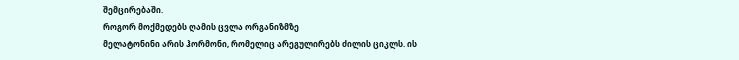შემცირებაში.
როგორ მოქმედებს ღამის ცვლა ორგანიზმზე
მელატონინი არის ჰორმონი, რომელიც არეგულირებს ძილის ციკლს. ის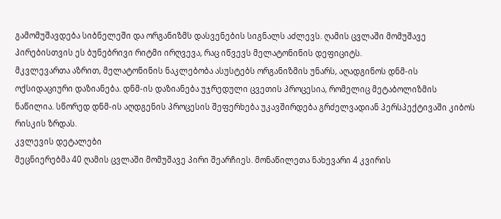გამომუშავდება სიბნელეში და ორგანიზმს დასვენების სიგნალს აძლევს. ღამის ცვლაში მომუშავე პირებისთვის ეს ბუნებრივი რიტმი ირღვევა, რაც იწვევს მელატონინის დეფიციტს.
მკვლევართა აზრით, მელატონინის ნაკლებობა ასუსტებს ორგანიზმის უნარს, აღადგინოს დნმ-ის ოქსიდაციური დაზიანება. დნმ-ის დაზიანება უჯრედული ცვეთის პროცესია, რომელიც მეტაბოლიზმის ნაწილია. სწორედ დნმ-ის აღდგენის პროცესის შეფერხება უკავშირდება გრძელვადიან პერსპექტივაში კიბოს რისკის ზრდას.
კვლევის დეტალები
მეცნიერებმა 40 ღამის ცვლაში მომუშავე პირი შეარჩიეს. მონაწილეთა ნახევარი 4 კვირის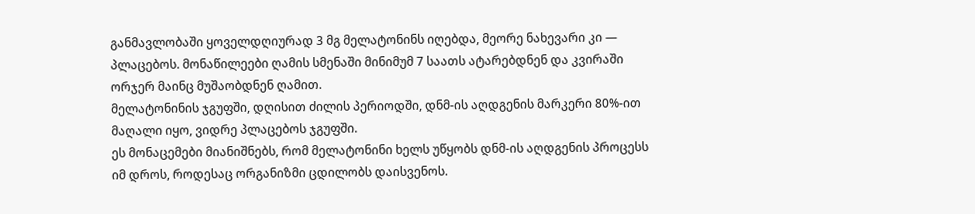განმავლობაში ყოველდღიურად 3 მგ მელატონინს იღებდა, მეორე ნახევარი კი — პლაცებოს. მონაწილეები ღამის სმენაში მინიმუმ 7 საათს ატარებდნენ და კვირაში ორჯერ მაინც მუშაობდნენ ღამით.
მელატონინის ჯგუფში, დღისით ძილის პერიოდში, დნმ-ის აღდგენის მარკერი 80%-ით მაღალი იყო, ვიდრე პლაცებოს ჯგუფში.
ეს მონაცემები მიანიშნებს, რომ მელატონინი ხელს უწყობს დნმ-ის აღდგენის პროცესს იმ დროს, როდესაც ორგანიზმი ცდილობს დაისვენოს.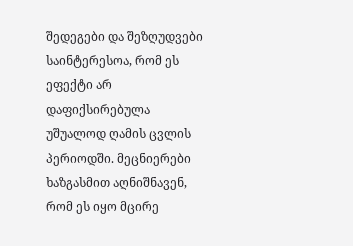შედეგები და შეზღუდვები
საინტერესოა, რომ ეს ეფექტი არ დაფიქსირებულა უშუალოდ ღამის ცვლის პერიოდში. მეცნიერები ხაზგასმით აღნიშნავენ, რომ ეს იყო მცირე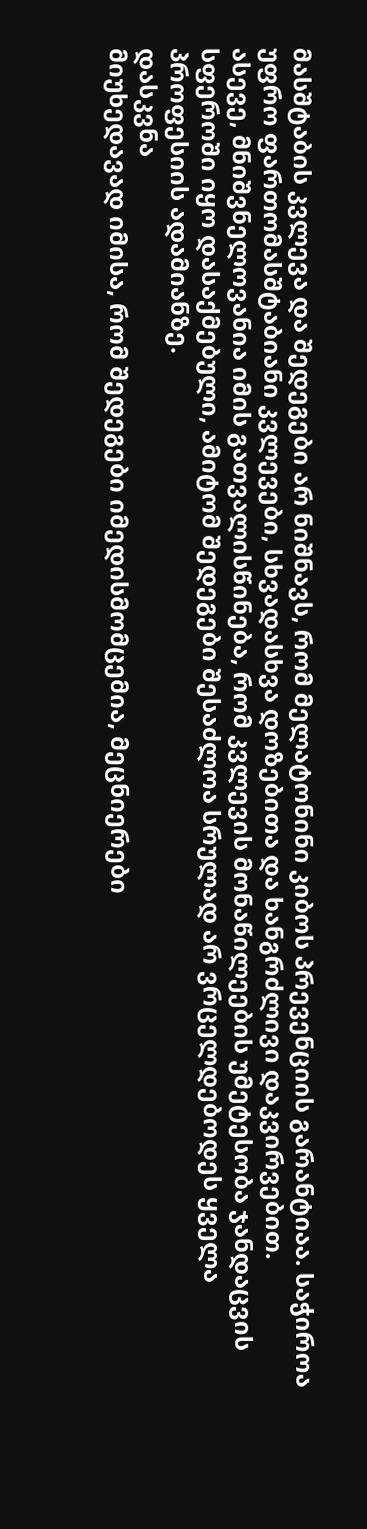მასშტაბის კვლევა და შედეგები არ ნიშნავს, რომ მელატონინი კიბოს პრევენციის გარანტიაა. საჭიროა უფრო ფართომასშტაბიანი კვლევები, სხვადასხვა დოზებითა და ხანგრძლივი დაკვირვებით.
ასევე, მნიშვნელოვანია იმის გათვალისწინება, რომ კვლევის მონაწილეების უმეტესობა ჯანდაცვის სფეროში იყო დასაქმებული, ამიტომ შედეგები შესაძლოა სრულად არ ვრცელდებოდეს ყველა პროფესიის ადამიანზე.
დასკვნა
მიუხედავად იმისა, რომ შედეგები იმედისმომცემია, მეცნიერები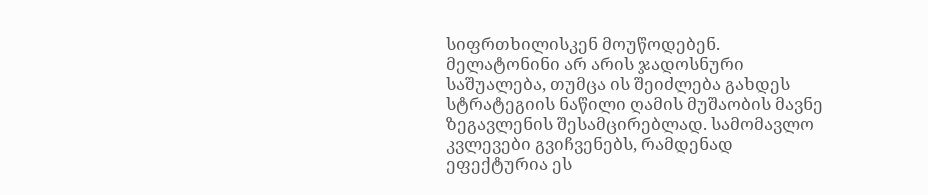სიფრთხილისკენ მოუწოდებენ. მელატონინი არ არის ჯადოსნური საშუალება, თუმცა ის შეიძლება გახდეს სტრატეგიის ნაწილი ღამის მუშაობის მავნე ზეგავლენის შესამცირებლად. სამომავლო კვლევები გვიჩვენებს, რამდენად ეფექტურია ეს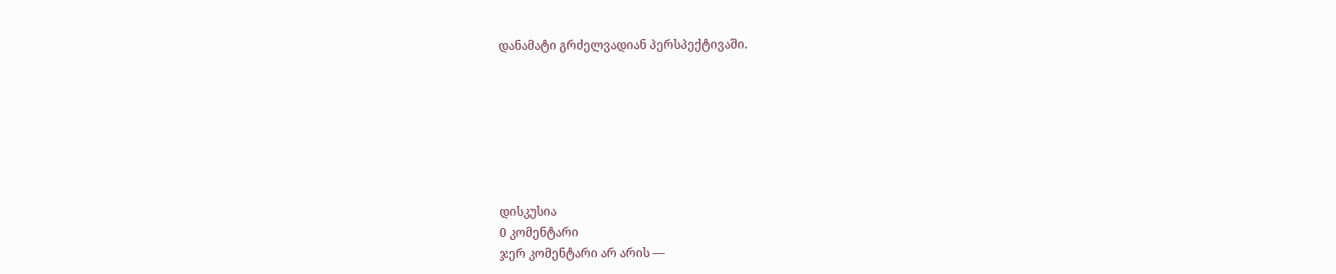დანამატი გრძელვადიან პერსპექტივაში.







დისკუსია
0 კომენტარი
ჯერ კომენტარი არ არის —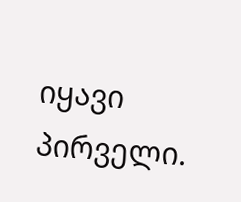იყავი პირველი.